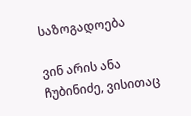საზოგადოება

ვინ არის ანა ჩუბინიძე, ვისითაც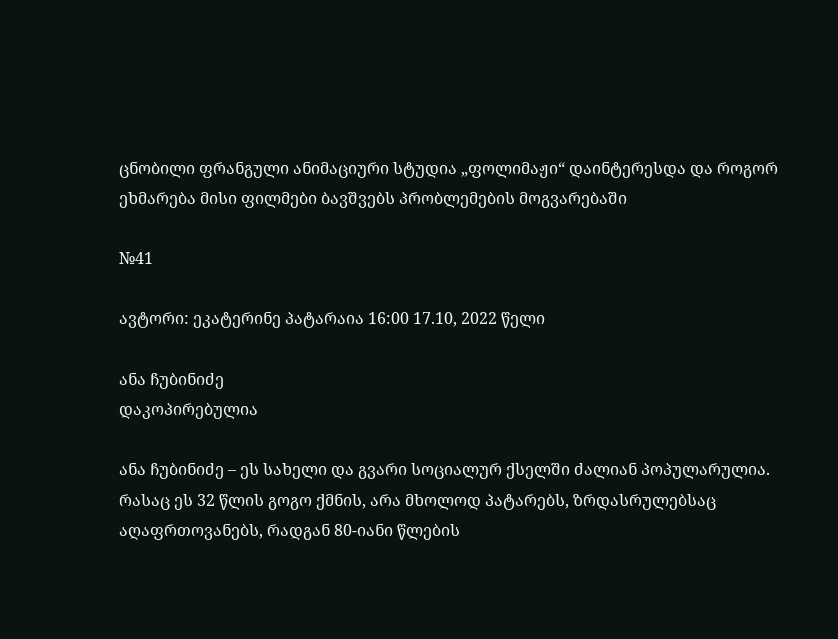ცნობილი ფრანგული ანიმაციური სტუდია „ფოლიმაჟი“ დაინტერესდა და როგორ ეხმარება მისი ფილმები ბავშვებს პრობლემების მოგვარებაში

№41

ავტორი: ეკატერინე პატარაია 16:00 17.10, 2022 წელი

ანა ჩუბინიძე
დაკოპირებულია

ანა ჩუბინიძე – ეს სახელი და გვარი სოციალურ ქსელში ძალიან პოპულარულია. რასაც ეს 32 წლის გოგო ქმნის, არა მხოლოდ პატარებს, ზრდასრულებსაც აღაფრთოვანებს, რადგან 80-იანი წლების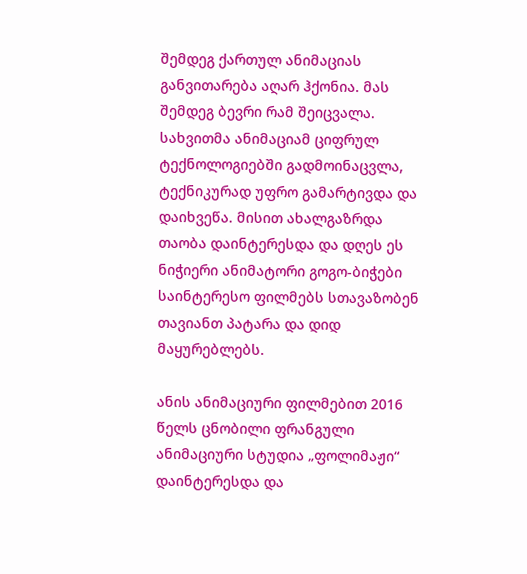შემდეგ ქართულ ანიმაციას განვითარება აღარ ჰქონია. მას შემდეგ ბევრი რამ შეიცვალა. სახვითმა ანიმაციამ ციფრულ ტექნოლოგიებში გადმოინაცვლა, ტექნიკურად უფრო გამარტივდა და დაიხვეწა. მისით ახალგაზრდა თაობა დაინტერესდა და დღეს ეს ნიჭიერი ანიმატორი გოგო-ბიჭები საინტერესო ფილმებს სთავაზობენ თავიანთ პატარა და დიდ მაყურებლებს.

ანის ანიმაციური ფილმებით 2016 წელს ცნობილი ფრანგული ანიმაციური სტუდია „ფოლიმაჟი“ დაინტერესდა და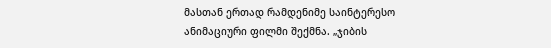მასთან ერთად რამდენიმე საინტერესო ანიმაციური ფილმი შექმნა. „ჯიბის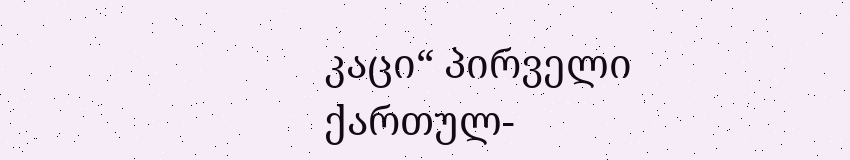კაცი“ პირველი ქართულ-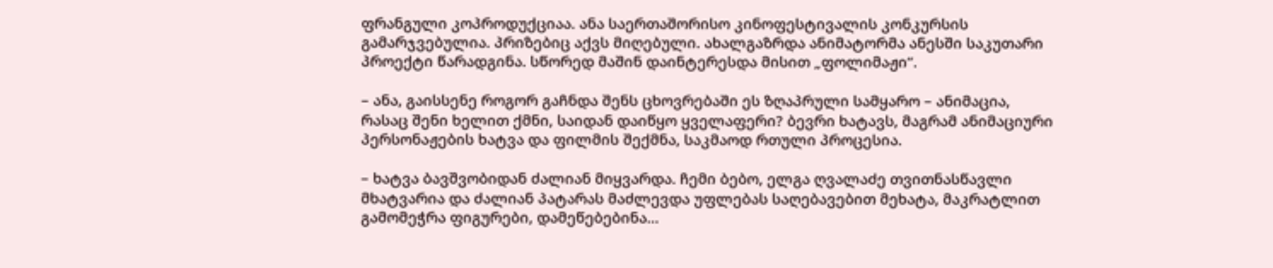ფრანგული კოპროდუქციაა. ანა საერთაშორისო კინოფესტივალის კონკურსის გამარჯვებულია. პრიზებიც აქვს მიღებული. ახალგაზრდა ანიმატორმა ანესში საკუთარი პროექტი წარადგინა. სწორედ მაშინ დაინტერესდა მისით „ფოლიმაჟი“.

– ანა, გაისსენე როგორ გაჩნდა შენს ცხოვრებაში ეს ზღაპრული სამყარო – ანიმაცია, რასაც შენი ხელით ქმნი, საიდან დაიწყო ყველაფერი? ბევრი ხატავს, მაგრამ ანიმაციური პერსონაჟების ხატვა და ფილმის შექმნა, საკმაოდ რთული პროცესია.

– ხატვა ბავშვობიდან ძალიან მიყვარდა. ჩემი ბებო, ელგა ღვალაძე თვითნასწავლი მხატვარია და ძალიან პატარას მაძლევდა უფლებას საღებავებით მეხატა, მაკრატლით გამომეჭრა ფიგურები, დამეწებებინა...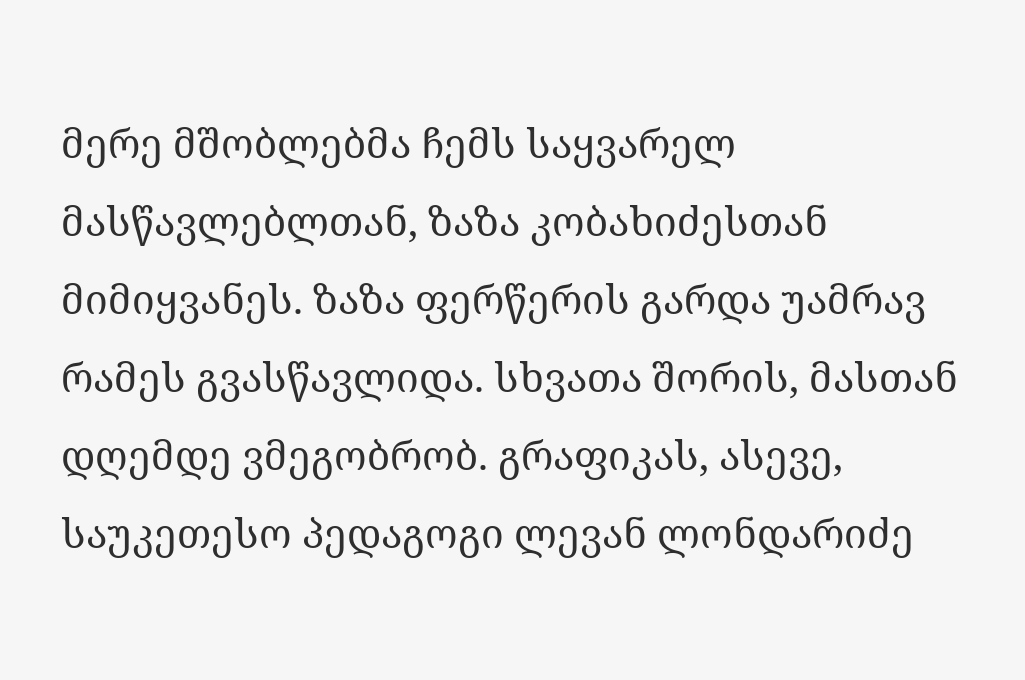მერე მშობლებმა ჩემს საყვარელ მასწავლებლთან, ზაზა კობახიძესთან მიმიყვანეს. ზაზა ფერწერის გარდა უამრავ რამეს გვასწავლიდა. სხვათა შორის, მასთან დღემდე ვმეგობრობ. გრაფიკას, ასევე, საუკეთესო პედაგოგი ლევან ლონდარიძე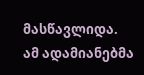მასწავლიდა. ამ ადამიანებმა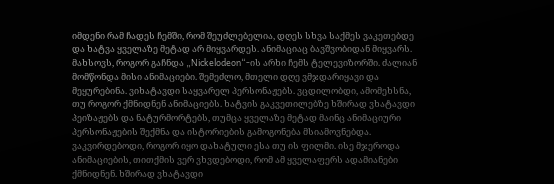იმდენი რამ ჩადეს ჩემში, რომ შეუძლებელია, დღეს სხვა საქმეს ვაკეთებდე და ხატვა ყველაზე მეტად არ მიყვარდეს. ანიმაციაც ბავშვობიდან მიყვარს. მახსოვს, როგორ გაჩნდა „Nickelodeon“-ის არხი ჩემს ტელევიზორში. ძალიან მომწონდა მისი ანიმაციები. შემეძლო, მთელი დღე ვმჯდარიყავი და მეყურებინა. ვიხატავდი საყვარელ პერსონაჟებს. ვცდილობდი, ამომეხსნა, თუ როგორ ქმნიდნენ ანიმაციებს. ხატვის გაკვეთილებზე ხშირად ვხატავდი პეიზაჟებს და ნატურმორტებს, თუმცა ყველაზე მეტად მაინც ანიმაციური პერსონაჟების შექმნა და ისტორიების გამოგონება მსიამოვნებდა. ვაკვირდებოდი, როგორ იყო დახატული ესა თუ ის ფილმი. ისე მჯეროდა ანიმაციების, თითქმის ვერ ვხვდებოდი, რომ ამ ყველაფერს ადამიანები ქმნიდნენ. ხშირად ვხატავდი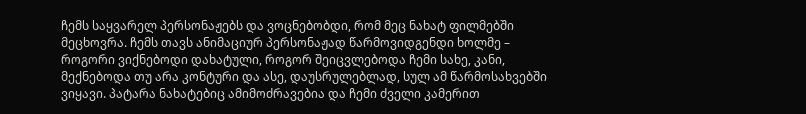ჩემს საყვარელ პერსონაჟებს და ვოცნებობდი, რომ მეც ნახატ ფილმებში მეცხოვრა. ჩემს თავს ანიმაციურ პერსონაჟად წარმოვიდგენდი ხოლმე – როგორი ვიქნებოდი დახატული, როგორ შეიცვლებოდა ჩემი სახე, კანი, მექნებოდა თუ არა კონტური და ასე, დაუსრულებლად, სულ ამ წარმოსახვებში ვიყავი. პატარა ნახატებიც ამიმოძრავებია და ჩემი ძველი კამერით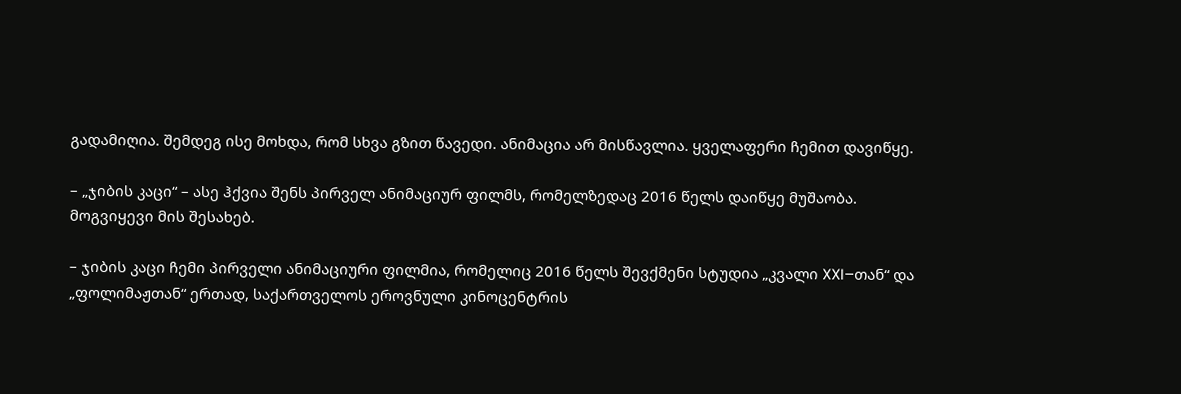გადამიღია. შემდეგ ისე მოხდა, რომ სხვა გზით წავედი. ანიმაცია არ მისწავლია. ყველაფერი ჩემით დავიწყე.

– „ჯიბის კაცი“ – ასე ჰქვია შენს პირველ ანიმაციურ ფილმს, რომელზედაც 2016 წელს დაიწყე მუშაობა. მოგვიყევი მის შესახებ.

– ჯიბის კაცი ჩემი პირველი ანიმაციური ფილმია, რომელიც 2016 წელს შევქმენი სტუდია „კვალი XXI–თან“ და „ფოლიმაჟთან“ ერთად, საქართველოს ეროვნული კინოცენტრის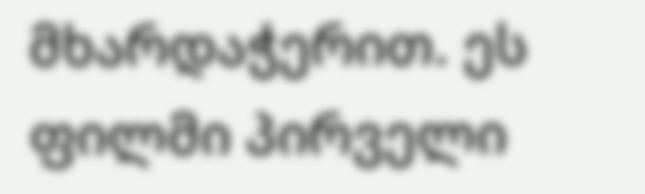მხარდაჭერით. ეს ფილმი პირველი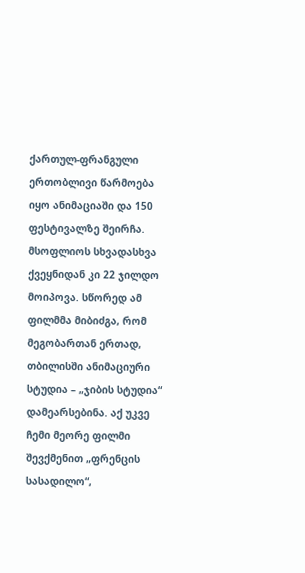ქართულ-ფრანგული ერთობლივი წარმოება იყო ანიმაციაში და 150 ფესტივალზე შეირჩა. მსოფლიოს სხვადასხვა ქვეყნიდან კი 22 ჯილდო მოიპოვა. სწორედ ამ ფილმმა მიბიძგა, რომ მეგობართან ერთად, თბილისში ანიმაციური სტუდია – „ჯიბის სტუდია“ დამეარსებინა. აქ უკვე ჩემი მეორე ფილმი შევქმენით „ფრენცის სასადილო“,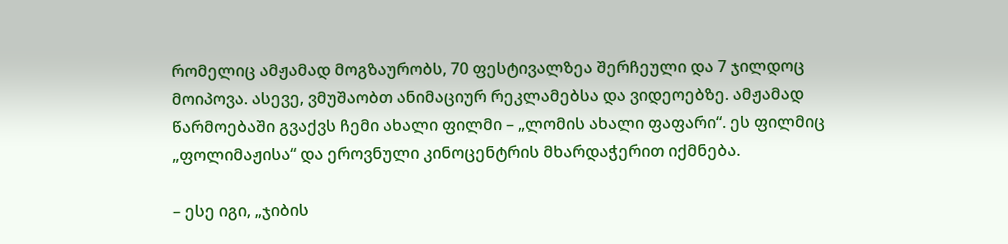რომელიც ამჟამად მოგზაურობს, 70 ფესტივალზეა შერჩეული და 7 ჯილდოც მოიპოვა. ასევე, ვმუშაობთ ანიმაციურ რეკლამებსა და ვიდეოებზე. ამჟამად წარმოებაში გვაქვს ჩემი ახალი ფილმი – „ლომის ახალი ფაფარი“. ეს ფილმიც „ფოლიმაჟისა“ და ეროვნული კინოცენტრის მხარდაჭერით იქმნება.

– ესე იგი, „ჯიბის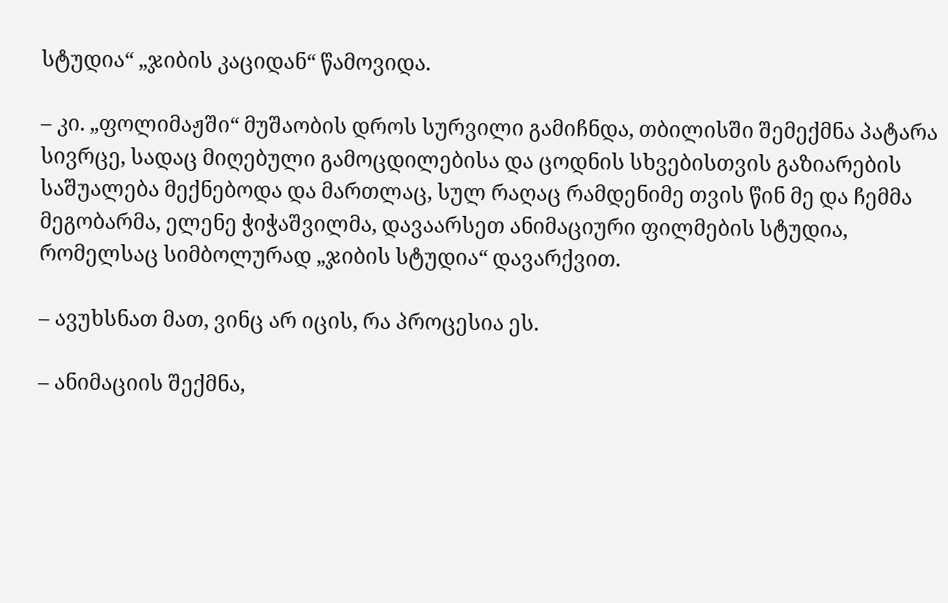სტუდია“ „ჯიბის კაციდან“ წამოვიდა.

– კი. „ფოლიმაჟში“ მუშაობის დროს სურვილი გამიჩნდა, თბილისში შემექმნა პატარა სივრცე, სადაც მიღებული გამოცდილებისა და ცოდნის სხვებისთვის გაზიარების საშუალება მექნებოდა და მართლაც, სულ რაღაც რამდენიმე თვის წინ მე და ჩემმა მეგობარმა, ელენე ჭიჭაშვილმა, დავაარსეთ ანიმაციური ფილმების სტუდია, რომელსაც სიმბოლურად „ჯიბის სტუდია“ დავარქვით.

– ავუხსნათ მათ, ვინც არ იცის, რა პროცესია ეს.

– ანიმაციის შექმნა,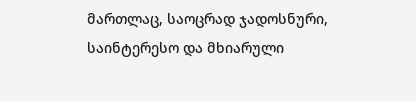მართლაც, საოცრად ჯადოსნური, საინტერესო და მხიარული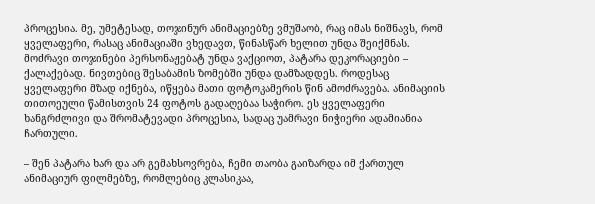პროცესია. მე, უმეტესად, თოჯინურ ანიმაციებზე ვმუშაობ, რაც იმას ნიშნავს, რომ ყველაფერი, რასაც ანიმაციაში ვხედავთ, წინასწარ ხელით უნდა შეიქმნას. მოძრავი თოჯინები პერსონაჟებატ უნდა ვაქციოთ, პატარა დეკორაციები – ქალაქებად. ნივთებიც შესაბამის ზომებში უნდა დამზადდეს. როდესაც ყველაფერი მზად იქნება, იწყება მათი ფოტოკამერის წინ ამოძრავება. ანიმაციის თითოეული წამისთვის 24 ფოტოს გადაღებაა საჭირო. ეს ყველაფერი ხანგრძლივი და შრომატევადი პროცესია, სადაც უამრავი ნიჭიერი ადამიანია ჩართული.

– შენ პატარა ხარ და არ გემახსოვრება, ჩემი თაობა გაიზარდა იმ ქართულ ანიმაციურ ფილმებზე, რომლებიც კლასიკაა,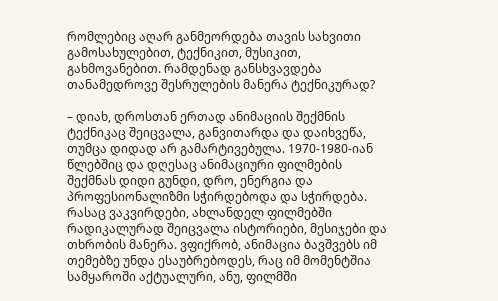რომლებიც აღარ განმეორდება თავის სახვითი გამოსახულებით, ტექნიკით, მუსიკით, გახმოვანებით. რამდენად განსხვავდება თანამედროვე შესრულების მანერა ტექნიკურად?

– დიახ, დროსთან ერთად ანიმაციის შექმნის ტექნიკაც შეიცვალა, განვითარდა და დაიხვეწა, თუმცა დიდად არ გამარტივებულა. 1970-1980-იან წლებშიც და დღესაც ანიმაციური ფილმების შექმნას დიდი გუნდი, დრო, ენერგია და პროფესიონალიზმი სჭირდებოდა და სჭირდება. რასაც ვაკვირდები, ახლანდელ ფილმებში რადიკალურად შეიცვალა ისტორიები, მესიჯები და თხრობის მანერა. ვფიქრობ, ანიმაცია ბავშვებს იმ თემებზე უნდა ესაუბრებოდეს, რაც იმ მომენტშია სამყაროში აქტუალური, ანუ, ფილმში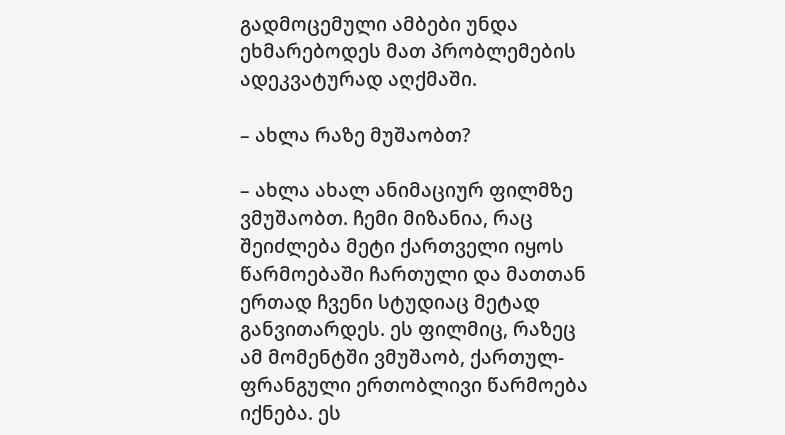გადმოცემული ამბები უნდა ეხმარებოდეს მათ პრობლემების ადეკვატურად აღქმაში.

– ახლა რაზე მუშაობთ?

– ახლა ახალ ანიმაციურ ფილმზე ვმუშაობთ. ჩემი მიზანია, რაც შეიძლება მეტი ქართველი იყოს წარმოებაში ჩართული და მათთან ერთად ჩვენი სტუდიაც მეტად განვითარდეს. ეს ფილმიც, რაზეც ამ მომენტში ვმუშაობ, ქართულ-ფრანგული ერთობლივი წარმოება იქნება. ეს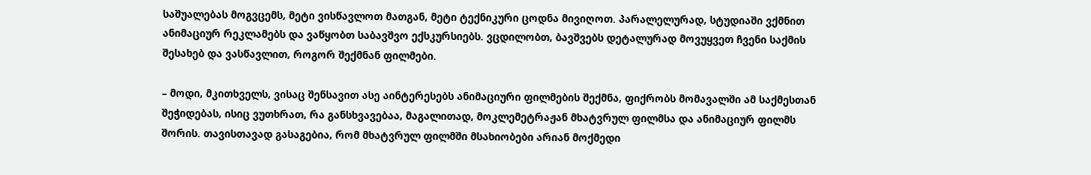საშუალებას მოგვცემს, მეტი ვისწავლოთ მათგან, მეტი ტექნიკური ცოდნა მივიღოთ. პარალელურად, სტუდიაში ვქმნით ანიმაციურ რეკლამებს და ვაწყობთ საბავშვო ექსკურსიებს. ვცდილობთ, ბავშვებს დეტალურად მოვუყვეთ ჩვენი საქმის შესახებ და ვასწავლით, როგორ შექმნან ფილმები.

– მოდი, მკითხველს, ვისაც შენსავით ასე აინტერესებს ანიმაციური ფილმების შექმნა, ფიქრობს მომავალში ამ საქმესთან შეჭიდებას, ისიც ვუთხრათ, რა განსხვავებაა, მაგალითად, მოკლემეტრაჟან მხატვრულ ფილმსა და ანიმაციურ ფილმს შორის. თავისთავად გასაგებია, რომ მხატვრულ ფილმში მსახიობები არიან მოქმედი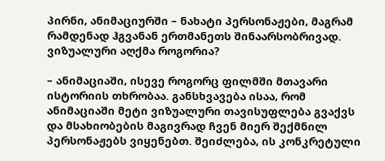პირნი, ანიმაციურში – ნახატი პერსონაჟები, მაგრამ რამდენად ჰგვანან ერთმანეთს შინაარსობრივად. ვიზუალური აღქმა როგორია?

– ანიმაციაში, ისევე როგორც ფილმში მთავარი ისტორიის თხრობაა. განსხვავება ისაა, რომ ანიმაციაში მეტი ვიზუალური თავისუფლება გვაქვს და მსახიობების მაგივრად ჩვენ მიერ შექმნილ პერსონაჟებს ვიყენებთ. შეიძლება, ის კონკრეტული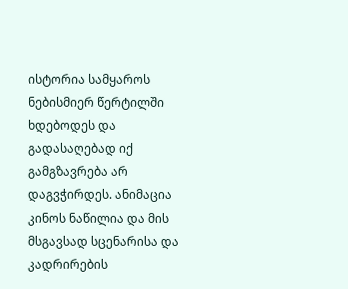ისტორია სამყაროს ნებისმიერ წერტილში ხდებოდეს და გადასაღებად იქ გამგზავრება არ დაგვჭირდეს. ანიმაცია კინოს ნაწილია და მის მსგავსად სცენარისა და კადრირების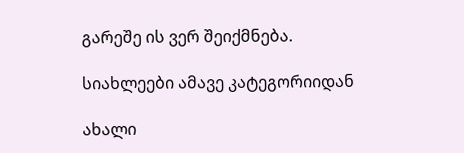გარეშე ის ვერ შეიქმნება.

სიახლეები ამავე კატეგორიიდან

ახალი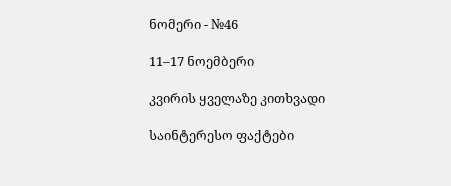ნომერი - №46

11–17 ნოემბერი

კვირის ყველაზე კითხვადი

საინტერესო ფაქტები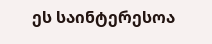ეს საინტერესოა